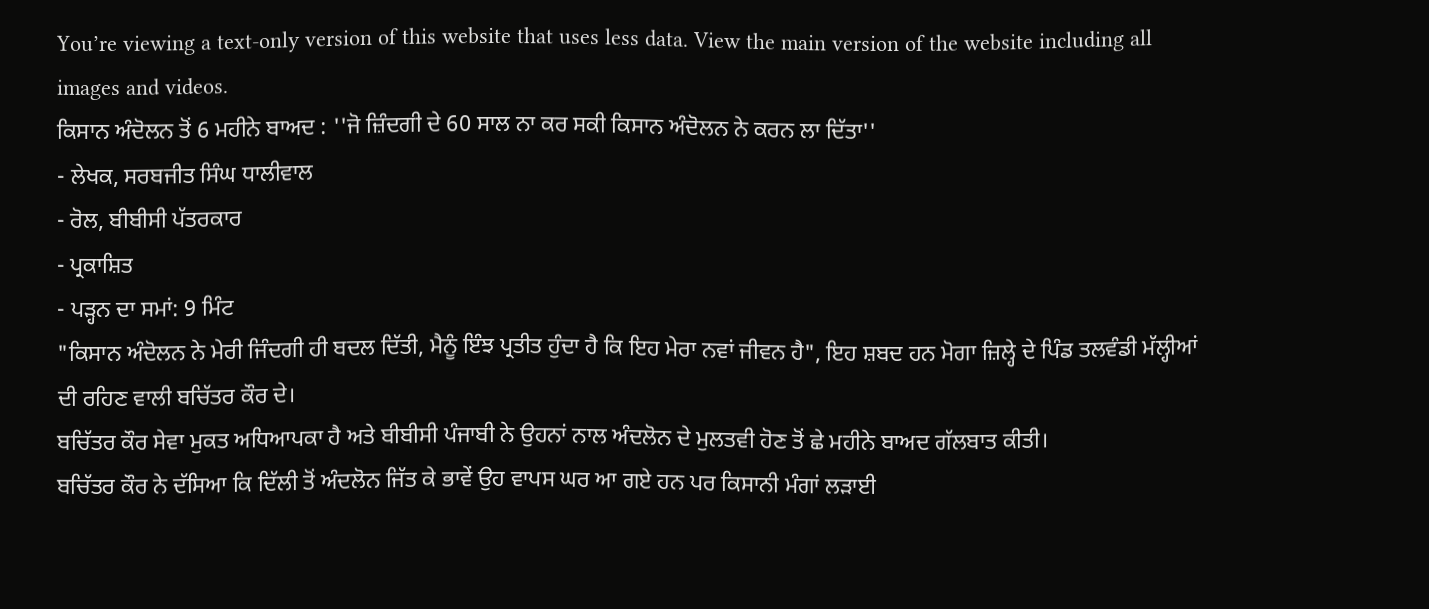You’re viewing a text-only version of this website that uses less data. View the main version of the website including all images and videos.
ਕਿਸਾਨ ਅੰਦੋਲਨ ਤੋਂ 6 ਮਹੀਨੇ ਬਾਅਦ : ''ਜੋ ਜ਼ਿੰਦਗੀ ਦੇ 60 ਸਾਲ ਨਾ ਕਰ ਸਕੀ ਕਿਸਾਨ ਅੰਦੋਲਨ ਨੇ ਕਰਨ ਲਾ ਦਿੱਤਾ''
- ਲੇਖਕ, ਸਰਬਜੀਤ ਸਿੰਘ ਧਾਲੀਵਾਲ
- ਰੋਲ, ਬੀਬੀਸੀ ਪੱਤਰਕਾਰ
- ਪ੍ਰਕਾਸ਼ਿਤ
- ਪੜ੍ਹਨ ਦਾ ਸਮਾਂ: 9 ਮਿੰਟ
"ਕਿਸਾਨ ਅੰਦੋਲਨ ਨੇ ਮੇਰੀ ਜਿੰਦਗੀ ਹੀ ਬਦਲ ਦਿੱਤੀ, ਮੈਨੂੰ ਇੰਝ ਪ੍ਰਤੀਤ ਹੁੰਦਾ ਹੈ ਕਿ ਇਹ ਮੇਰਾ ਨਵਾਂ ਜੀਵਨ ਹੈ", ਇਹ ਸ਼ਬਦ ਹਨ ਮੋਗਾ ਜ਼ਿਲ੍ਹੇ ਦੇ ਪਿੰਡ ਤਲਵੰਡੀ ਮੱਲ੍ਹੀਆਂ ਦੀ ਰਹਿਣ ਵਾਲੀ ਬਚਿੱਤਰ ਕੌਰ ਦੇ।
ਬਚਿੱਤਰ ਕੌਰ ਸੇਵਾ ਮੁਕਤ ਅਧਿਆਪਕਾ ਹੈ ਅਤੇ ਬੀਬੀਸੀ ਪੰਜਾਬੀ ਨੇ ਉਹਨਾਂ ਨਾਲ ਅੰਦਲੋਨ ਦੇ ਮੁਲਤਵੀ ਹੋਣ ਤੋਂ ਛੇ ਮਹੀਨੇ ਬਾਅਦ ਗੱਲਬਾਤ ਕੀਤੀ।
ਬਚਿੱਤਰ ਕੌਰ ਨੇ ਦੱਸਿਆ ਕਿ ਦਿੱਲੀ ਤੋਂ ਅੰਦਲੋਨ ਜਿੱਤ ਕੇ ਭਾਵੇਂ ਉਹ ਵਾਪਸ ਘਰ ਆ ਗਏ ਹਨ ਪਰ ਕਿਸਾਨੀ ਮੰਗਾਂ ਲੜਾਈ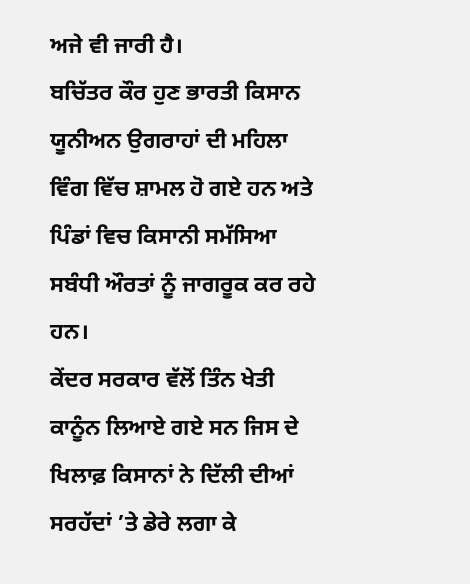ਅਜੇ ਵੀ ਜਾਰੀ ਹੈ।
ਬਚਿੱਤਰ ਕੌਰ ਹੁਣ ਭਾਰਤੀ ਕਿਸਾਨ ਯੂਨੀਅਨ ਉਗਰਾਹਾਂ ਦੀ ਮਹਿਲਾ ਵਿੰਗ ਵਿੱਚ ਸ਼ਾਮਲ ਹੋ ਗਏ ਹਨ ਅਤੇ ਪਿੰਡਾਂ ਵਿਚ ਕਿਸਾਨੀ ਸਮੱਸਿਆ ਸਬੰਧੀ ਔਰਤਾਂ ਨੂੰ ਜਾਗਰੂਕ ਕਰ ਰਹੇ ਹਨ।
ਕੇਂਦਰ ਸਰਕਾਰ ਵੱਲੋਂ ਤਿੰਨ ਖੇਤੀ ਕਾਨੂੰਨ ਲਿਆਏ ਗਏ ਸਨ ਜਿਸ ਦੇ ਖਿਲਾਫ਼ ਕਿਸਾਨਾਂ ਨੇ ਦਿੱਲੀ ਦੀਆਂ ਸਰਹੱਦਾਂ ’ਤੇ ਡੇਰੇ ਲਗਾ ਕੇ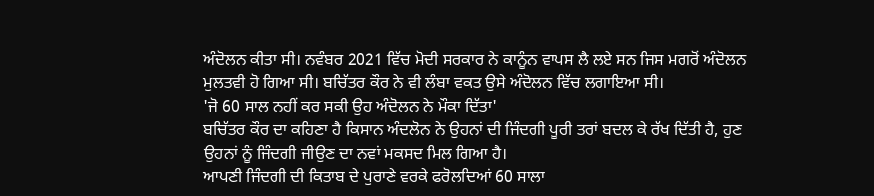ਅੰਦੋਲਨ ਕੀਤਾ ਸੀ। ਨਵੰਬਰ 2021 ਵਿੱਚ ਮੋਦੀ ਸਰਕਾਰ ਨੇ ਕਾਨੂੰਨ ਵਾਪਸ ਲੈ ਲਏ ਸਨ ਜਿਸ ਮਗਰੋਂ ਅੰਦੋਲਨ ਮੁਲਤਵੀ ਹੋ ਗਿਆ ਸੀ। ਬਚਿੱਤਰ ਕੌਰ ਨੇ ਵੀ ਲੰਬਾ ਵਕਤ ਉਸੇ ਅੰਦੋਲਨ ਵਿੱਚ ਲਗਾਇਆ ਸੀ।
'ਜੋ 60 ਸਾਲ ਨਹੀਂ ਕਰ ਸਕੀ ਉਹ ਅੰਦੋਲਨ ਨੇ ਮੌਕਾ ਦਿੱਤਾ'
ਬਚਿੱਤਰ ਕੌਰ ਦਾ ਕਹਿਣਾ ਹੈ ਕਿਸਾਨ ਅੰਦਲੋਨ ਨੇ ਉਹਨਾਂ ਦੀ ਜਿੰਦਗੀ ਪੂਰੀ ਤਰਾਂ ਬਦਲ ਕੇ ਰੱਖ ਦਿੱਤੀ ਹੈ, ਹੁਣ ਉਹਨਾਂ ਨੂੰ ਜਿੰਦਗੀ ਜੀਉਣ ਦਾ ਨਵਾਂ ਮਕਸਦ ਮਿਲ ਗਿਆ ਹੈ।
ਆਪਣੀ ਜਿੰਦਗੀ ਦੀ ਕਿਤਾਬ ਦੇ ਪੁਰਾਣੇ ਵਰਕੇ ਫਰੋਲਦਿਆਂ 60 ਸਾਲਾ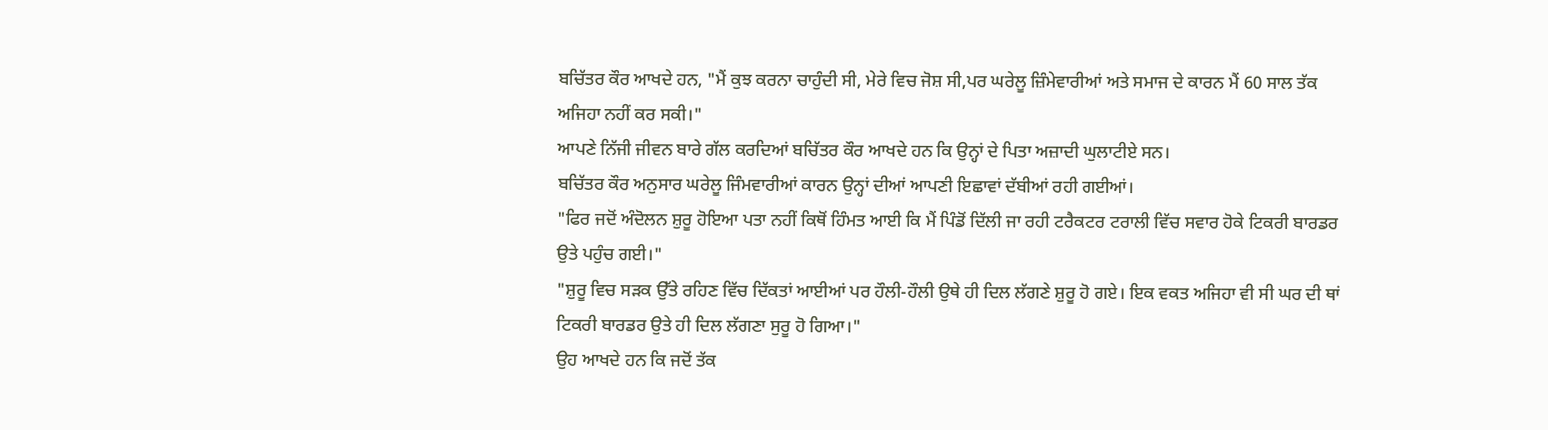ਬਚਿੱਤਰ ਕੌਰ ਆਖਦੇ ਹਨ, "ਮੈਂ ਕੁਝ ਕਰਨਾ ਚਾਹੁੰਦੀ ਸੀ, ਮੇਰੇ ਵਿਚ ਜੋਸ਼ ਸੀ,ਪਰ ਘਰੇਲੂ ਜ਼ਿੰਮੇਵਾਰੀਆਂ ਅਤੇ ਸਮਾਜ ਦੇ ਕਾਰਨ ਮੈਂ 60 ਸਾਲ ਤੱਕ ਅਜਿਹਾ ਨਹੀਂ ਕਰ ਸਕੀ।"
ਆਪਣੇ ਨਿੱਜੀ ਜੀਵਨ ਬਾਰੇ ਗੱਲ ਕਰਦਿਆਂ ਬਚਿੱਤਰ ਕੌਰ ਆਖਦੇ ਹਨ ਕਿ ਉਨ੍ਹਾਂ ਦੇ ਪਿਤਾ ਅਜ਼ਾਦੀ ਘੁਲਾਟੀਏ ਸਨ।
ਬਚਿੱਤਰ ਕੌਰ ਅਨੁਸਾਰ ਘਰੇਲੂ ਜਿੰਮਵਾਰੀਆਂ ਕਾਰਨ ਉਨ੍ਹਾਂ ਦੀਆਂ ਆਪਣੀ ਇਛਾਵਾਂ ਦੱਬੀਆਂ ਰਹੀ ਗਈਆਂ।
"ਫਿਰ ਜਦੋਂ ਅੰਦੋਲਨ ਸ਼ੁਰੂ ਹੋਇਆ ਪਤਾ ਨਹੀਂ ਕਿਥੋਂ ਹਿੰਮਤ ਆਈ ਕਿ ਮੈਂ ਪਿੰਡੋਂ ਦਿੱਲੀ ਜਾ ਰਹੀ ਟਰੈਕਟਰ ਟਰਾਲੀ ਵਿੱਚ ਸਵਾਰ ਹੋਕੇ ਟਿਕਰੀ ਬਾਰਡਰ ਉਤੇ ਪਹੁੰਚ ਗਈ।"
"ਸ਼ੁਰੂ ਵਿਚ ਸੜਕ ਉੱਤੇ ਰਹਿਣ ਵਿੱਚ ਦਿੱਕਤਾਂ ਆਈਆਂ ਪਰ ਹੌਲੀ-ਹੌਲੀ ਉਥੇ ਹੀ ਦਿਲ ਲੱਗਣੇ ਸ਼ੁਰੂ ਹੋ ਗਏ। ਇਕ ਵਕਤ ਅਜਿਹਾ ਵੀ ਸੀ ਘਰ ਦੀ ਥਾਂ ਟਿਕਰੀ ਬਾਰਡਰ ਉਤੇ ਹੀ ਦਿਲ ਲੱਗਣਾ ਸੁਰੂ ਹੋ ਗਿਆ।"
ਉਹ ਆਖਦੇ ਹਨ ਕਿ ਜਦੋਂ ਤੱਕ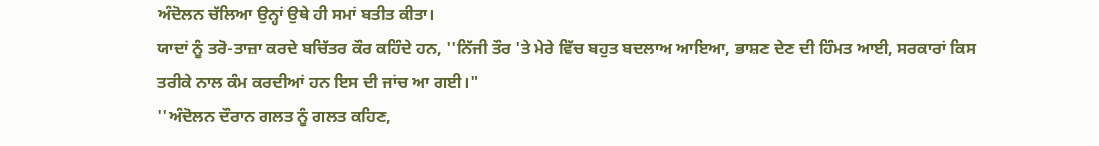ਅੰਦੋਲਨ ਚੱਲਿਆ ਉਨ੍ਹਾਂ ਉਥੇ ਹੀ ਸਮਾਂ ਬਤੀਤ ਕੀਤਾ।
ਯਾਦਾਂ ਨੂੰ ਤਰੋ-ਤਾਜ਼ਾ ਕਰਦੇ ਬਚਿੱਤਰ ਕੌਰ ਕਹਿੰਦੇ ਹਨ, ''ਨਿੱਜੀ ਤੌਰ 'ਤੇ ਮੇਰੇ ਵਿੱਚ ਬਹੁਤ ਬਦਲਾਅ ਆਇਆ, ਭਾਸ਼ਣ ਦੇਣ ਦੀ ਹਿੰਮਤ ਆਈ, ਸਰਕਾਰਾਂ ਕਿਸ ਤਰੀਕੇ ਨਾਲ ਕੰਮ ਕਰਦੀਆਂ ਹਨ ਇਸ ਦੀ ਜਾਂਚ ਆ ਗਈ।"
''ਅੰਦੋਲਨ ਦੌਰਾਨ ਗਲਤ ਨੂੰ ਗਲਤ ਕਹਿਣ,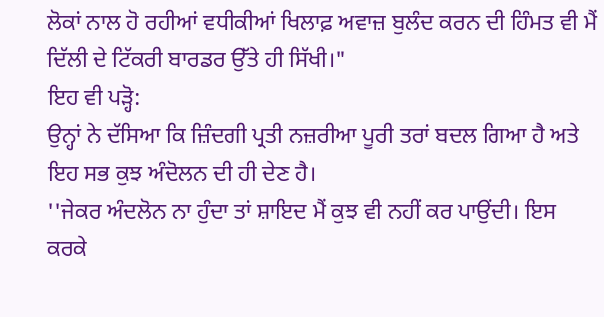ਲੋਕਾਂ ਨਾਲ ਹੋ ਰਹੀਆਂ ਵਧੀਕੀਆਂ ਖਿਲਾਫ਼ ਅਵਾਜ਼ ਬੁਲੰਦ ਕਰਨ ਦੀ ਹਿੰਮਤ ਵੀ ਮੈਂ ਦਿੱਲੀ ਦੇ ਟਿੱਕਰੀ ਬਾਰਡਰ ਉੱਤੇ ਹੀ ਸਿੱਖੀ।"
ਇਹ ਵੀ ਪੜ੍ਹੋ:
ਉਨ੍ਹਾਂ ਨੇ ਦੱਸਿਆ ਕਿ ਜ਼ਿੰਦਗੀ ਪ੍ਰਤੀ ਨਜ਼ਰੀਆ ਪੂਰੀ ਤਰਾਂ ਬਦਲ ਗਿਆ ਹੈ ਅਤੇ ਇਹ ਸਭ ਕੁਝ ਅੰਦੋਲਨ ਦੀ ਹੀ ਦੇਣ ਹੈ।
''ਜੇਕਰ ਅੰਦਲੋਨ ਨਾ ਹੁੰਦਾ ਤਾਂ ਸ਼ਾਇਦ ਮੈਂ ਕੁਝ ਵੀ ਨਹੀਂ ਕਰ ਪਾਉਂਦੀ। ਇਸ ਕਰਕੇ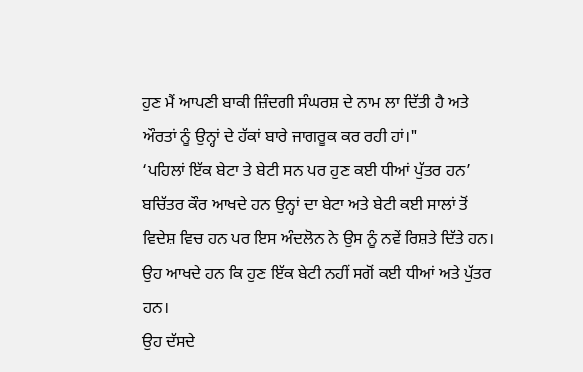ਹੁਣ ਮੈਂ ਆਪਣੀ ਬਾਕੀ ਜ਼ਿੰਦਗੀ ਸੰਘਰਸ਼ ਦੇ ਨਾਮ ਲਾ ਦਿੱਤੀ ਹੈ ਅਤੇ ਔਰਤਾਂ ਨੂੰ ਉਨ੍ਹਾਂ ਦੇ ਹੱਕਾਂ ਬਾਰੇ ਜਾਗਰੂਕ ਕਰ ਰਹੀ ਹਾਂ।"
‘ਪਹਿਲਾਂ ਇੱਕ ਬੇਟਾ ਤੇ ਬੇਟੀ ਸਨ ਪਰ ਹੁਣ ਕਈ ਧੀਆਂ ਪੁੱਤਰ ਹਨ’
ਬਚਿੱਤਰ ਕੌਰ ਆਖਦੇ ਹਨ ਉਨ੍ਹਾਂ ਦਾ ਬੇਟਾ ਅਤੇ ਬੇਟੀ ਕਈ ਸਾਲਾਂ ਤੋਂ ਵਿਦੇਸ਼ ਵਿਚ ਹਨ ਪਰ ਇਸ ਅੰਦਲੋਨ ਨੇ ਉਸ ਨੂੰ ਨਵੇਂ ਰਿਸ਼ਤੇ ਦਿੱਤੇ ਹਨ।
ਉਹ ਆਖਦੇ ਹਨ ਕਿ ਹੁਣ ਇੱਕ ਬੇਟੀ ਨਹੀਂ ਸਗੋਂ ਕਈ ਧੀਆਂ ਅਤੇ ਪੁੱਤਰ ਹਨ।
ਉਹ ਦੱਸਦੇ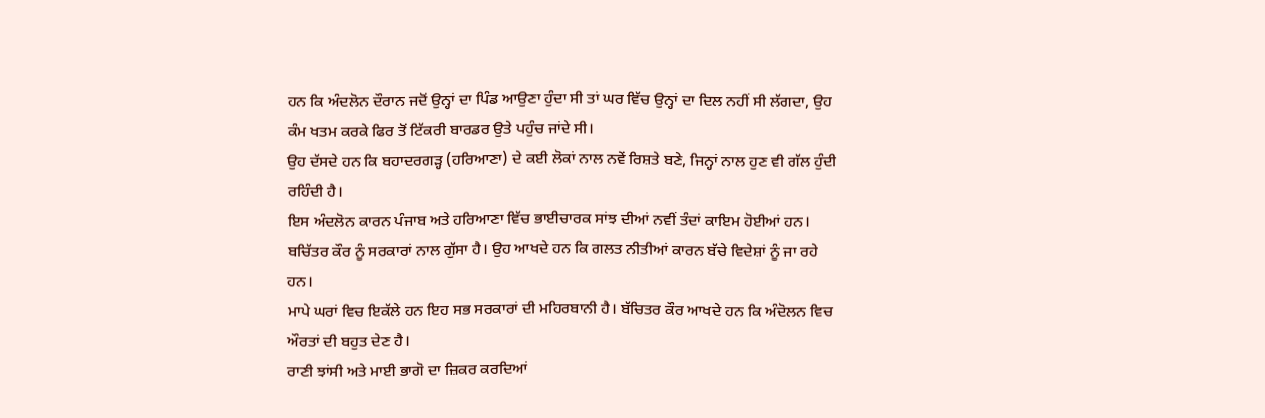ਹਨ ਕਿ ਅੰਦਲੋਨ ਦੌਰਾਨ ਜਦੋਂ ਉਨ੍ਹਾਂ ਦਾ ਪਿੰਡ ਆਉਣਾ ਹੁੰਦਾ ਸੀ ਤਾਂ ਘਰ ਵਿੱਚ ਉਨ੍ਹਾਂ ਦਾ ਦਿਲ ਨਹੀਂ ਸੀ ਲੱਗਦਾ, ਉਹ ਕੰਮ ਖਤਮ ਕਰਕੇ ਫਿਰ ਤੋਂ ਟਿੱਕਰੀ ਬਾਰਡਰ ਉਤੇ ਪਹੁੰਚ ਜਾਂਦੇ ਸੀ।
ਉਹ ਦੱਸਦੇ ਹਨ ਕਿ ਬਹਾਦਰਗੜ੍ਹ (ਹਰਿਆਣਾ) ਦੇ ਕਈ ਲੋਕਾਂ ਨਾਲ ਨਵੇਂ ਰਿਸ਼ਤੇ ਬਣੇ, ਜਿਨ੍ਹਾਂ ਨਾਲ ਹੁਣ ਵੀ ਗੱਲ ਹੁੰਦੀ ਰਹਿੰਦੀ ਹੈ।
ਇਸ ਅੰਦਲੋਨ ਕਾਰਨ ਪੰਜਾਬ ਅਤੇ ਹਰਿਆਣਾ ਵਿੱਚ ਭਾਈਚਾਰਕ ਸਾਂਝ ਦੀਆਂ ਨਵੀਂ ਤੰਦਾਂ ਕਾਇਮ ਹੋਈਆਂ ਹਨ।
ਬਚਿੱਤਰ ਕੌਰ ਨੂੰ ਸਰਕਾਰਾਂ ਨਾਲ ਗੁੱਸਾ ਹੈ। ਉਹ ਆਖਦੇ ਹਨ ਕਿ ਗਲਤ ਨੀਤੀਆਂ ਕਾਰਨ ਬੱਚੇ ਵਿਦੇਸ਼ਾਂ ਨੂੰ ਜਾ ਰਹੇ ਹਨ।
ਮਾਪੇ ਘਰਾਂ ਵਿਚ ਇਕੱਲੇ ਹਨ ਇਹ ਸਭ ਸਰਕਾਰਾਂ ਦੀ ਮਹਿਰਬਾਨੀ ਹੈ। ਬੱਚਿਤਰ ਕੌਰ ਆਖਦੇ ਹਨ ਕਿ ਅੰਦੋਲਨ ਵਿਚ ਔਰਤਾਂ ਦੀ ਬਹੁਤ ਦੇਣ ਹੈ।
ਰਾਣੀ ਝਾਂਸੀ ਅਤੇ ਮਾਈ ਭਾਗੋ ਦਾ ਜ਼ਿਕਰ ਕਰਦਿਆਂ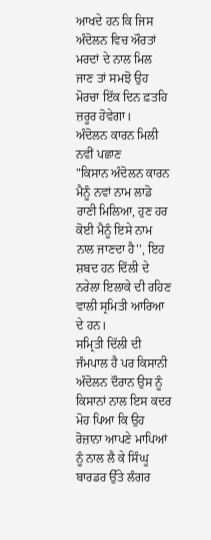ਆਖਦੇ ਹਨ ਕਿ ਜਿਸ ਅੰਦੋਲਨ ਵਿਚ ਔਰਤਾਂ ਮਰਦਾਂ ਦੇ ਨਾਲ ਮਿਲ ਜਾਣ ਤਾਂ ਸਮਝੋ ਉਹ ਮੋਰਚਾ ਇੱਕ ਦਿਨ ਫ਼ਤਹਿ ਜ਼ਰੂਰ ਹੋਵੇਗਾ।
ਅੰਦੋਲਨ ਕਾਰਨ ਮਿਲੀ ਨਵੀਂ ਪਛਾਣ
"ਕਿਸਾਨ ਅੰਦੋਲਨ ਕਾਰਨ ਮੈਨੂੰ ਨਵਾਂ ਨਾਮ ਲਾਡੋ ਰਾਣੀ ਮਿਲਿਆ, ਹੁਣ ਹਰ ਕੋਈ ਮੈਨੂੰ ਇਸੇ ਨਾਮ ਨਾਲ ਜਾਣਦਾ ਹੈ'', ਇਹ ਸ਼ਬਦ ਹਨ ਦਿੱਲੀ ਦੇ ਨਰੇਲਾ ਇਲਾਕੇ ਦੀ ਰਹਿਣ ਵਾਲੀ ਸ੍ਰਮਿਤੀ ਆਰਿਆ ਦੇ ਹਨ।
ਸਮ੍ਰਿਤੀ ਦਿੱਲੀ ਦੀ ਜੰਮਪਾਲ ਹੈ ਪਰ ਕਿਸਾਨੀ ਅੰਦੋਲਨ ਦੌਰਾਨ ਉਸ ਨੂੰ ਕਿਸਾਨਾਂ ਨਾਲ ਇਸ ਕਦਰ ਮੋਹ ਪਿਆ ਕਿ ਉਹ ਰੋਜ਼ਾਨਾ ਆਪਣੇ ਮਾਪਿਆਂ ਨੂੰ ਨਾਲ ਲੈ ਕੇ ਸਿੰਘੂ ਬਾਰਡਰ ਉੱਤੇ ਲੰਗਰ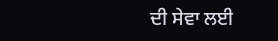ਦੀ ਸੇਵਾ ਲਈ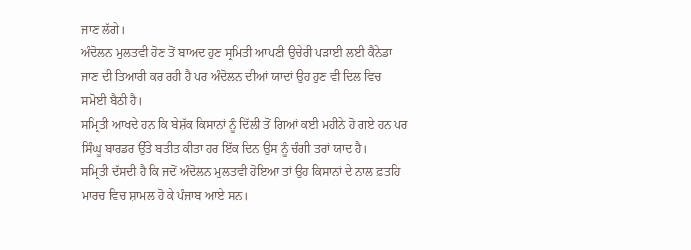ਜਾਣ ਲੱਗੇ।
ਅੰਦੋਲਨ ਮੁਲਤਵੀ ਹੋਣ ਤੋਂ ਬਾਅਦ ਹੁਣ ਸ੍ਰਮਿਤੀ ਆਪਣੀ ਉਚੇਰੀ ਪੜਾਈ ਲਈ ਕੈਨੇਡਾ ਜਾਣ ਦੀ ਤਿਆਰੀ ਕਰ ਰਹੀ ਹੈ ਪਰ ਅੰਦੋਲਨ ਦੀਆਂ ਯਾਦਾਂ ਉਹ ਹੁਣ ਵੀ ਦਿਲ ਵਿਚ ਸਮੋਈ ਬੈਠੀ ਹੈ।
ਸਮ੍ਰਿਤੀ ਆਖਦੇ ਹਨ ਕਿ ਬੇਸ਼ੱਕ ਕਿਸਾਨਾਂ ਨੂੰ ਦਿੱਲੀ ਤੋਂ ਗਿਆਂ ਕਈ ਮਹੀਨੇ ਹੋ ਗਏ ਹਨ ਪਰ ਸਿੰਘੂ ਬਾਰਡਰ ਉੱਤੇ ਬਤੀਤ ਕੀਤਾ ਹਰ ਇੱਕ ਦਿਨ ਉਸ ਨੂੰ ਚੰਗੀ ਤਰਾਂ ਯਾਦ ਹੈ।
ਸਮ੍ਰਿਤੀ ਦੱਸਦੀ ਹੈ ਕਿ ਜਦੋਂ ਅੰਦੋਲਨ ਮੁਲਤਵੀ ਹੋਇਆ ਤਾਂ ਉਹ ਕਿਸਾਨਾਂ ਦੇ ਨਾਲ ਫ਼ਤਹਿ ਮਾਰਚ ਵਿਚ ਸ਼ਾਮਲ ਹੋ ਕੇ ਪੰਜਾਬ ਆਏ ਸਨ।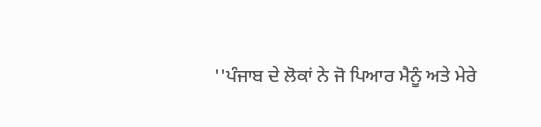''ਪੰਜਾਬ ਦੇ ਲੋਕਾਂ ਨੇ ਜੋ ਪਿਆਰ ਮੈਨੂੰ ਅਤੇ ਮੇਰੇ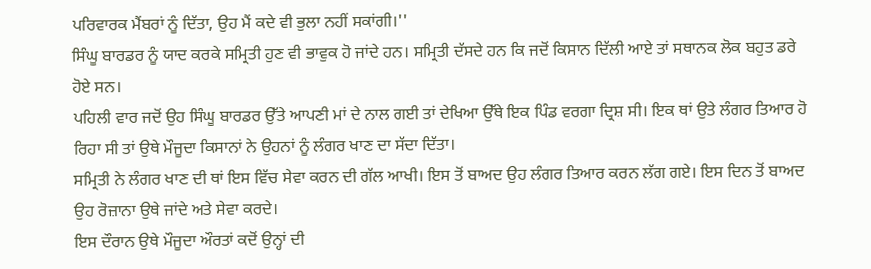ਪਰਿਵਾਰਕ ਮੈਂਬਰਾਂ ਨੂੰ ਦਿੱਤਾ, ਉਹ ਮੈਂ ਕਦੇ ਵੀ ਭੁਲਾ ਨਹੀਂ ਸਕਾਂਗੀ।''
ਸਿੰਘੂ ਬਾਰਡਰ ਨੂੰ ਯਾਦ ਕਰਕੇ ਸਮ੍ਰਿਤੀ ਹੁਣ ਵੀ ਭਾਵੁਕ ਹੋ ਜਾਂਦੇ ਹਨ। ਸਮ੍ਰਿਤੀ ਦੱਸਦੇ ਹਨ ਕਿ ਜਦੋਂ ਕਿਸਾਨ ਦਿੱਲੀ ਆਏ ਤਾਂ ਸਥਾਨਕ ਲੋਕ ਬਹੁਤ ਡਰੇ ਹੋਏ ਸਨ।
ਪਹਿਲੀ ਵਾਰ ਜਦੋਂ ਉਹ ਸਿੰਘੂ ਬਾਰਡਰ ਉੱਤੇ ਆਪਣੀ ਮਾਂ ਦੇ ਨਾਲ ਗਈ ਤਾਂ ਦੇਖਿਆ ਉੱਥੇ ਇਕ ਪਿੰਡ ਵਰਗਾ ਦ੍ਰਿਸ਼ ਸੀ। ਇਕ ਥਾਂ ਉਤੇ ਲੰਗਰ ਤਿਆਰ ਹੋ ਰਿਹਾ ਸੀ ਤਾਂ ਉਥੇ ਮੌਜੂਦਾ ਕਿਸਾਨਾਂ ਨੇ ਉਹਨਾਂ ਨੂੰ ਲੰਗਰ ਖਾਣ ਦਾ ਸੱਦਾ ਦਿੱਤਾ।
ਸਮ੍ਰਿਤੀ ਨੇ ਲੰਗਰ ਖਾਣ ਦੀ ਥਾਂ ਇਸ ਵਿੱਚ ਸੇਵਾ ਕਰਨ ਦੀ ਗੱਲ ਆਖੀ। ਇਸ ਤੋਂ ਬਾਅਦ ਉਹ ਲੰਗਰ ਤਿਆਰ ਕਰਨ ਲੱਗ ਗਏ। ਇਸ ਦਿਨ ਤੋਂ ਬਾਅਦ ਉਹ ਰੋਜ਼ਾਨਾ ਉਥੇ ਜਾਂਦੇ ਅਤੇ ਸੇਵਾ ਕਰਦੇ।
ਇਸ ਦੌਰਾਨ ਉਥੇ ਮੌਜੂਦਾ ਔਰਤਾਂ ਕਦੋਂ ਉਨ੍ਹਾਂ ਦੀ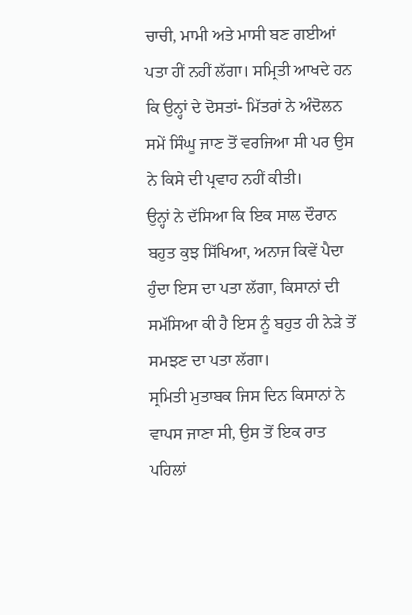ਚਾਚੀ, ਮਾਮੀ ਅਤੇ ਮਾਸੀ ਬਣ ਗਈਆਂ ਪਤਾ ਹੀਂ ਨਹੀਂ ਲੱਗਾ। ਸਮ੍ਰਿਤੀ ਆਖਦੇ ਹਨ ਕਿ ਉਨ੍ਹਾਂ ਦੇ ਦੋਸਤਾਂ- ਮਿੱਤਰਾਂ ਨੇ ਅੰਦੋਲਨ ਸਮੇਂ ਸਿੰਘੂ ਜਾਣ ਤੋਂ ਵਰਜਿਆ ਸੀ ਪਰ ਉਸ ਨੇ ਕਿਸੇ ਦੀ ਪ੍ਰਵਾਹ ਨਹੀਂ ਕੀਤੀ।
ਉਨ੍ਹਾਂ ਨੇ ਦੱਸਿਆ ਕਿ ਇਕ ਸਾਲ ਦੌਰਾਨ ਬਹੁਤ ਕੁਝ ਸਿੱਖਿਆ, ਅਨਾਜ ਕਿਵੇਂ ਪੈਦਾ ਹੁੰਦਾ ਇਸ ਦਾ ਪਤਾ ਲੱਗਾ, ਕਿਸਾਨਾਂ ਦੀ ਸਮੱਸਿਆ ਕੀ ਹੈ ਇਸ ਨੂੰ ਬਹੁਤ ਹੀ ਨੇੜੇ ਤੋਂ ਸਮਝਣ ਦਾ ਪਤਾ ਲੱਗਾ।
ਸ੍ਰਮਿਤੀ ਮੁਤਾਬਕ ਜਿਸ ਦਿਨ ਕਿਸਾਨਾਂ ਨੇ ਵਾਪਸ ਜਾਣਾ ਸੀ, ਉਸ ਤੋਂ ਇਕ ਰਾਤ ਪਹਿਲਾਂ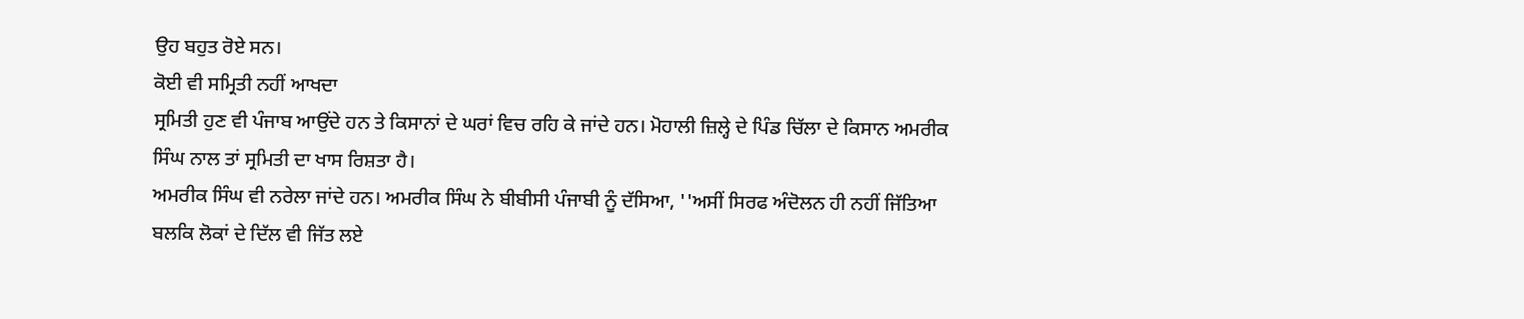ਉਹ ਬਹੁਤ ਰੋਏ ਸਨ।
ਕੋਈ ਵੀ ਸਮ੍ਰਿਤੀ ਨਹੀਂ ਆਖਦਾ
ਸ੍ਰਮਿਤੀ ਹੁਣ ਵੀ ਪੰਜਾਬ ਆਉਂਦੇ ਹਨ ਤੇ ਕਿਸਾਨਾਂ ਦੇ ਘਰਾਂ ਵਿਚ ਰਹਿ ਕੇ ਜਾਂਦੇ ਹਨ। ਮੋਹਾਲੀ ਜ਼ਿਲ੍ਹੇ ਦੇ ਪਿੰਡ ਚਿੱਲਾ ਦੇ ਕਿਸਾਨ ਅਮਰੀਕ ਸਿੰਘ ਨਾਲ ਤਾਂ ਸ੍ਰਮਿਤੀ ਦਾ ਖਾਸ ਰਿਸ਼ਤਾ ਹੈ।
ਅਮਰੀਕ ਸਿੰਘ ਵੀ ਨਰੇਲਾ ਜਾਂਦੇ ਹਨ। ਅਮਰੀਕ ਸਿੰਘ ਨੇ ਬੀਬੀਸੀ ਪੰਜਾਬੀ ਨੂੰ ਦੱਸਿਆ, ''ਅਸੀਂ ਸਿਰਫ ਅੰਦੋਲਨ ਹੀ ਨਹੀਂ ਜਿੱਤਿਆ ਬਲਕਿ ਲੋਕਾਂ ਦੇ ਦਿੱਲ ਵੀ ਜਿੱਤ ਲਏ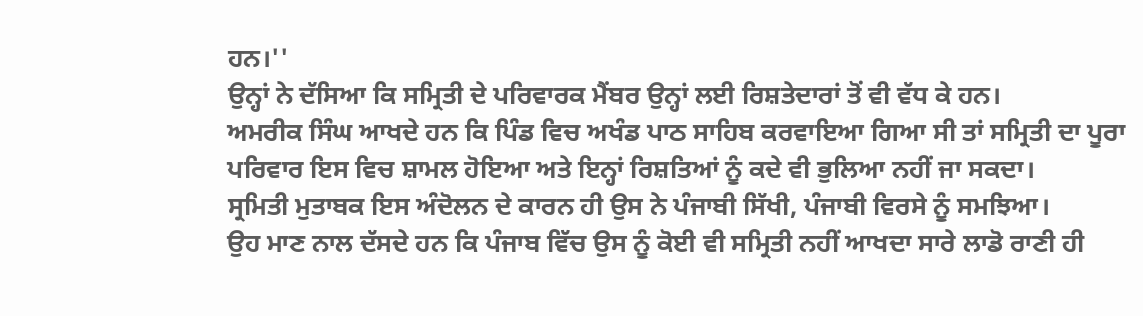ਹਨ।''
ਉਨ੍ਹਾਂ ਨੇ ਦੱਸਿਆ ਕਿ ਸਮ੍ਰਿਤੀ ਦੇ ਪਰਿਵਾਰਕ ਮੈਂਬਰ ਉਨ੍ਹਾਂ ਲਈ ਰਿਸ਼ਤੇਦਾਰਾਂ ਤੋਂ ਵੀ ਵੱਧ ਕੇ ਹਨ।
ਅਮਰੀਕ ਸਿੰਘ ਆਖਦੇ ਹਨ ਕਿ ਪਿੰਡ ਵਿਚ ਅਖੰਡ ਪਾਠ ਸਾਹਿਬ ਕਰਵਾਇਆ ਗਿਆ ਸੀ ਤਾਂ ਸਮ੍ਰਿਤੀ ਦਾ ਪੂਰਾ ਪਰਿਵਾਰ ਇਸ ਵਿਚ ਸ਼ਾਮਲ ਹੋਇਆ ਅਤੇ ਇਨ੍ਹਾਂ ਰਿਸ਼ਤਿਆਂ ਨੂੰ ਕਦੇ ਵੀ ਭੁਲਿਆ ਨਹੀਂ ਜਾ ਸਕਦਾ।
ਸ੍ਰਮਿਤੀ ਮੁਤਾਬਕ ਇਸ ਅੰਦੋਲਨ ਦੇ ਕਾਰਨ ਹੀ ਉਸ ਨੇ ਪੰਜਾਬੀ ਸਿੱਖੀ, ਪੰਜਾਬੀ ਵਿਰਸੇ ਨੂੰ ਸਮਝਿਆ।
ਉਹ ਮਾਣ ਨਾਲ ਦੱਸਦੇ ਹਨ ਕਿ ਪੰਜਾਬ ਵਿੱਚ ਉਸ ਨੂੰ ਕੋਈ ਵੀ ਸਮ੍ਰਿਤੀ ਨਹੀਂ ਆਖਦਾ ਸਾਰੇ ਲਾਡੋ ਰਾਣੀ ਹੀ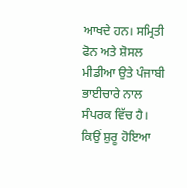ਆਖਦੇ ਹਨ। ਸਮ੍ਰਿਤੀ ਫੋਨ ਅਤੇ ਸ਼ੋਸਲ ਮੀਡੀਆ ਉਤੇ ਪੰਜਾਬੀ ਭਾਈਚਾਰੇ ਨਾਲ ਸੰਪਰਕ ਵਿੱਚ ਹੈ।
ਕਿਉਂ ਸ਼ੁਰੂ ਹੋਇਆ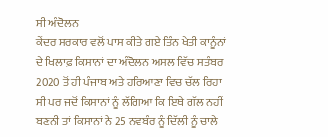ਸੀ ਅੰਦੋਲਨ
ਕੇਂਦਰ ਸਰਕਾਰ ਵਲੋਂ ਪਾਸ ਕੀਤੇ ਗਏ ਤਿੰਨ ਖੇਤੀ ਕਾਨੂੰਨਾਂ ਦੇ ਖਿਲਾਫ਼ ਕਿਸਾਨਾਂ ਦਾ ਅੰਦੋਲਨ ਅਸਲ ਵਿੱਚ ਸਤੰਬਰ 2020 ਤੋਂ ਹੀ ਪੰਜਾਬ ਅਤੇ ਹਰਿਆਣਾ ਵਿਚ ਚੱਲ ਰਿਹਾ ਸੀ ਪਰ ਜਦੋਂ ਕਿਸਾਨਾਂ ਨੂੰ ਲੱਗਿਆ ਕਿ ਇਥੇ ਗੱਲ ਨਹੀਂ ਬਣਨੀ ਤਾਂ ਕਿਸਾਨਾਂ ਨੇ 25 ਨਵਬੰਰ ਨੂੰ ਦਿੱਲੀ ਨੂੰ ਚਾਲੇ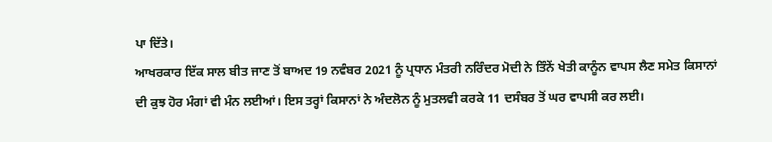ਪਾ ਦਿੱਤੇ।
ਆਖਰਕਾਰ ਇੱਕ ਸਾਲ ਬੀਤ ਜਾਣ ਤੋਂ ਬਾਅਦ 19 ਨਵੰਬਰ 2021 ਨੂੰ ਪ੍ਰਧਾਨ ਮੰਤਰੀ ਨਰਿੰਦਰ ਮੋਦੀ ਨੇ ਤਿੰਨੇਂ ਖੇਤੀ ਕਾਨੂੰਨ ਵਾਪਸ ਲੈਣ ਸਮੇਤ ਕਿਸਾਨਾਂ ਦੀ ਕੁਝ ਹੋਰ ਮੰਗਾਂ ਵੀ ਮੰਨ ਲਈਆਂ। ਇਸ ਤਰ੍ਹਾਂ ਕਿਸਾਨਾਂ ਨੇ ਅੰਦਲੋਨ ਨੂੰ ਮੁਤਲਵੀ ਕਰਕੇ 11 ਦਸੰਬਰ ਤੋਂ ਘਰ ਵਾਪਸੀ ਕਰ ਲਈ।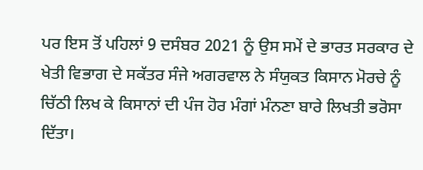ਪਰ ਇਸ ਤੋਂ ਪਹਿਲਾਂ 9 ਦਸੰਬਰ 2021 ਨੂੰ ਉਸ ਸਮੇਂ ਦੇ ਭਾਰਤ ਸਰਕਾਰ ਦੇ ਖੇਤੀ ਵਿਭਾਗ ਦੇ ਸਕੱਤਰ ਸੰਜੇ ਅਗਰਵਾਲ ਨੇ ਸੰਯੁਕਤ ਕਿਸਾਨ ਮੋਰਚੇ ਨੂੰ ਚਿੱਠੀ ਲਿਖ ਕੇ ਕਿਸਾਨਾਂ ਦੀ ਪੰਜ ਹੋਰ ਮੰਗਾਂ ਮੰਨਣਾ ਬਾਰੇ ਲਿਖਤੀ ਭਰੋਸਾ ਦਿੱਤਾ।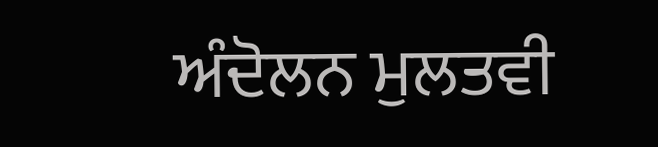ਅੰਦੋਲਨ ਮੁਲਤਵੀ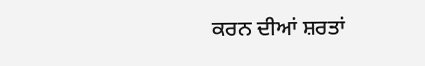ਕਰਨ ਦੀਆਂ ਸ਼ਰਤਾਂ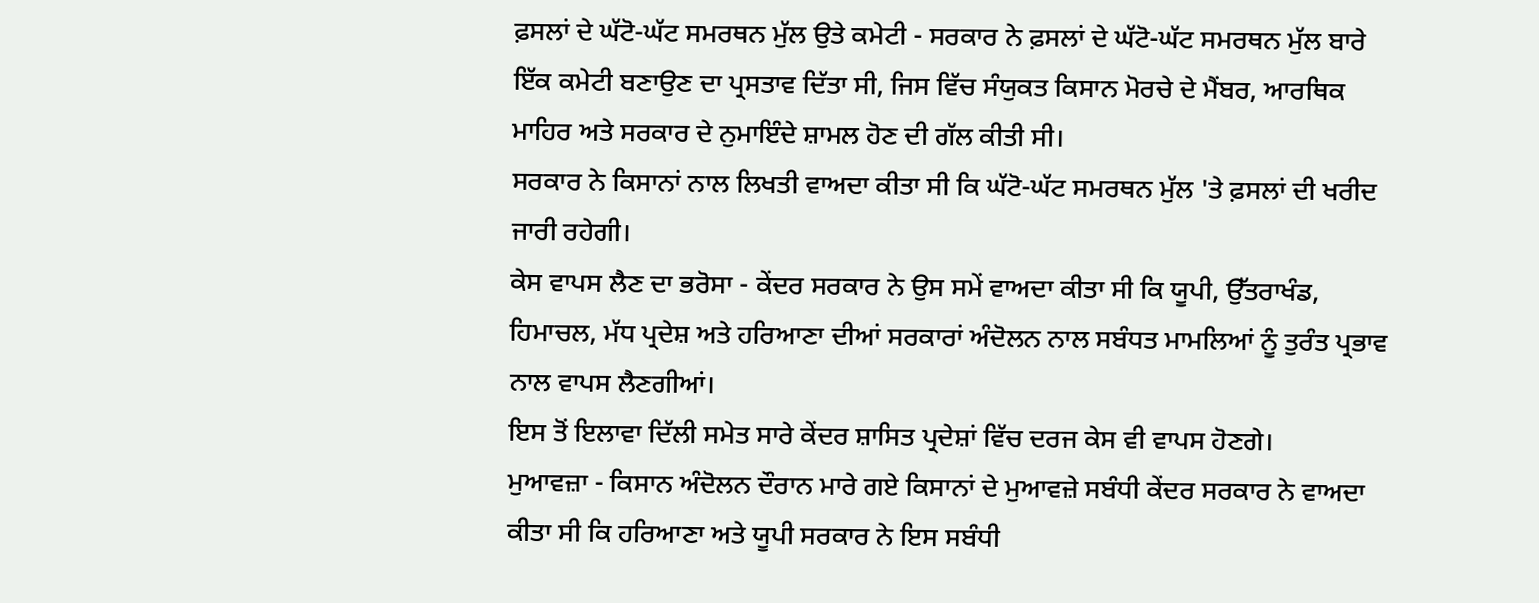ਫ਼ਸਲਾਂ ਦੇ ਘੱਟੋ-ਘੱਟ ਸਮਰਥਨ ਮੁੱਲ ਉਤੇ ਕਮੇਟੀ - ਸਰਕਾਰ ਨੇ ਫ਼ਸਲਾਂ ਦੇ ਘੱਟੋ-ਘੱਟ ਸਮਰਥਨ ਮੁੱਲ ਬਾਰੇ ਇੱਕ ਕਮੇਟੀ ਬਣਾਉਣ ਦਾ ਪ੍ਰਸਤਾਵ ਦਿੱਤਾ ਸੀ, ਜਿਸ ਵਿੱਚ ਸੰਯੁਕਤ ਕਿਸਾਨ ਮੋਰਚੇ ਦੇ ਮੈਂਬਰ, ਆਰਥਿਕ ਮਾਹਿਰ ਅਤੇ ਸਰਕਾਰ ਦੇ ਨੁਮਾਇੰਦੇ ਸ਼ਾਮਲ ਹੋਣ ਦੀ ਗੱਲ ਕੀਤੀ ਸੀ।
ਸਰਕਾਰ ਨੇ ਕਿਸਾਨਾਂ ਨਾਲ ਲਿਖਤੀ ਵਾਅਦਾ ਕੀਤਾ ਸੀ ਕਿ ਘੱਟੋ-ਘੱਟ ਸਮਰਥਨ ਮੁੱਲ 'ਤੇ ਫ਼ਸਲਾਂ ਦੀ ਖਰੀਦ ਜਾਰੀ ਰਹੇਗੀ।
ਕੇਸ ਵਾਪਸ ਲੈਣ ਦਾ ਭਰੋਸਾ - ਕੇਂਦਰ ਸਰਕਾਰ ਨੇ ਉਸ ਸਮੇਂ ਵਾਅਦਾ ਕੀਤਾ ਸੀ ਕਿ ਯੂਪੀ, ਉੱਤਰਾਖੰਡ, ਹਿਮਾਚਲ, ਮੱਧ ਪ੍ਰਦੇਸ਼ ਅਤੇ ਹਰਿਆਣਾ ਦੀਆਂ ਸਰਕਾਰਾਂ ਅੰਦੋਲਨ ਨਾਲ ਸਬੰਧਤ ਮਾਮਲਿਆਂ ਨੂੰ ਤੁਰੰਤ ਪ੍ਰਭਾਵ ਨਾਲ ਵਾਪਸ ਲੈਣਗੀਆਂ।
ਇਸ ਤੋਂ ਇਲਾਵਾ ਦਿੱਲੀ ਸਮੇਤ ਸਾਰੇ ਕੇਂਦਰ ਸ਼ਾਸਿਤ ਪ੍ਰਦੇਸ਼ਾਂ ਵਿੱਚ ਦਰਜ ਕੇਸ ਵੀ ਵਾਪਸ ਹੋਣਗੇ।
ਮੁਆਵਜ਼ਾ - ਕਿਸਾਨ ਅੰਦੋਲਨ ਦੌਰਾਨ ਮਾਰੇ ਗਏ ਕਿਸਾਨਾਂ ਦੇ ਮੁਆਵਜ਼ੇ ਸਬੰਧੀ ਕੇਂਦਰ ਸਰਕਾਰ ਨੇ ਵਾਅਦਾ ਕੀਤਾ ਸੀ ਕਿ ਹਰਿਆਣਾ ਅਤੇ ਯੂਪੀ ਸਰਕਾਰ ਨੇ ਇਸ ਸਬੰਧੀ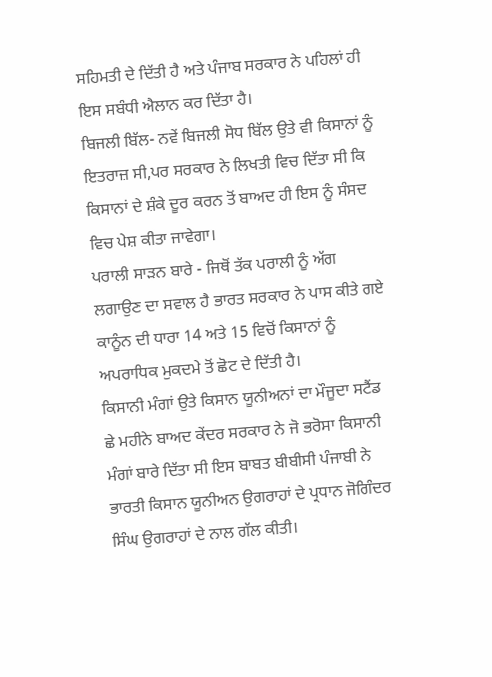ਸਹਿਮਤੀ ਦੇ ਦਿੱਤੀ ਹੈ ਅਤੇ ਪੰਜਾਬ ਸਰਕਾਰ ਨੇ ਪਹਿਲਾਂ ਹੀ ਇਸ ਸਬੰਧੀ ਐਲਾਨ ਕਰ ਦਿੱਤਾ ਹੈ।
ਬਿਜਲੀ ਬਿੱਲ- ਨਵੇਂ ਬਿਜਲੀ ਸੋਧ ਬਿੱਲ ਉਤੇ ਵੀ ਕਿਸਾਨਾਂ ਨੂੰ ਇਤਰਾਜ਼ ਸੀ,ਪਰ ਸਰਕਾਰ ਨੇ ਲਿਖਤੀ ਵਿਚ ਦਿੱਤਾ ਸੀ ਕਿ ਕਿਸਾਨਾਂ ਦੇ ਸ਼ੰਕੇ ਦੂਰ ਕਰਨ ਤੋਂ ਬਾਅਦ ਹੀ ਇਸ ਨੂੰ ਸੰਸਦ ਵਿਚ ਪੇਸ਼ ਕੀਤਾ ਜਾਵੇਗਾ।
ਪਰਾਲੀ ਸਾੜਨ ਬਾਰੇ - ਜਿਥੋਂ ਤੱਕ ਪਰਾਲੀ ਨੂੰ ਅੱਗ ਲਗਾਉਣ ਦਾ ਸਵਾਲ ਹੈ ਭਾਰਤ ਸਰਕਾਰ ਨੇ ਪਾਸ ਕੀਤੇ ਗਏ ਕਾਨੂੰਨ ਦੀ ਧਾਰਾ 14 ਅਤੇ 15 ਵਿਚੋਂ ਕਿਸਾਨਾਂ ਨੂੰ ਅਪਰਾਧਿਕ ਮੁਕਦਮੇ ਤੋਂ ਛੋਟ ਦੇ ਦਿੱਤੀ ਹੈ।
ਕਿਸਾਨੀ ਮੰਗਾਂ ਉਤੇ ਕਿਸਾਨ ਯੂਨੀਅਨਾਂ ਦਾ ਮੌਜੂਦਾ ਸਟੈਂਡ
ਛੇ ਮਹੀਨੇ ਬਾਅਦ ਕੇਂਦਰ ਸਰਕਾਰ ਨੇ ਜੋ ਭਰੋਸਾ ਕਿਸਾਨੀ ਮੰਗਾਂ ਬਾਰੇ ਦਿੱਤਾ ਸੀ ਇਸ ਬਾਬਤ ਬੀਬੀਸੀ ਪੰਜਾਬੀ ਨੇ ਭਾਰਤੀ ਕਿਸਾਨ ਯੂਨੀਅਨ ਉਗਰਾਹਾਂ ਦੇ ਪ੍ਰਧਾਨ ਜੋਗਿੰਦਰ ਸਿੰਘ ਉਗਰਾਹਾਂ ਦੇ ਨਾਲ ਗੱਲ ਕੀਤੀ।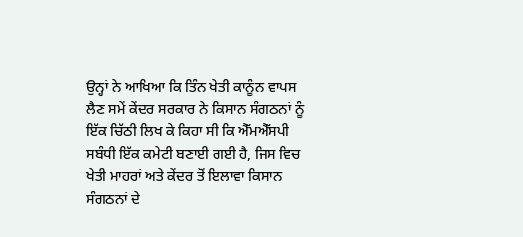ਉਨ੍ਹਾਂ ਨੇ ਆਖਿਆ ਕਿ ਤਿੰਨ ਖੇਤੀ ਕਾਨੂੰਨ ਵਾਪਸ ਲੈਣ ਸਮੇਂ ਕੇਂਦਰ ਸਰਕਾਰ ਨੇ ਕਿਸਾਨ ਸੰਗਠਨਾਂ ਨੂੰ ਇੱਕ ਚਿੱਠੀ ਲਿਖ ਕੇ ਕਿਹਾ ਸੀ ਕਿ ਐੱਮਐੱਸਪੀ ਸਬੰਧੀ ਇੱਕ ਕਮੇਟੀ ਬਣਾਈ ਗਈ ਹੈ, ਜਿਸ ਵਿਚ ਖੇਤੀ ਮਾਹਰਾਂ ਅਤੇ ਕੇਂਦਰ ਤੋਂ ਇਲਾਵਾ ਕਿਸਾਨ ਸੰਗਠਨਾਂ ਦੇ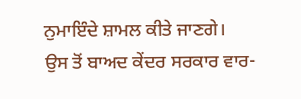ਨੁਮਾਇੰਦੇ ਸ਼ਾਮਲ ਕੀਤੇ ਜਾਣਗੇ।
ਉਸ ਤੋਂ ਬਾਅਦ ਕੇਂਦਰ ਸਰਕਾਰ ਵਾਰ-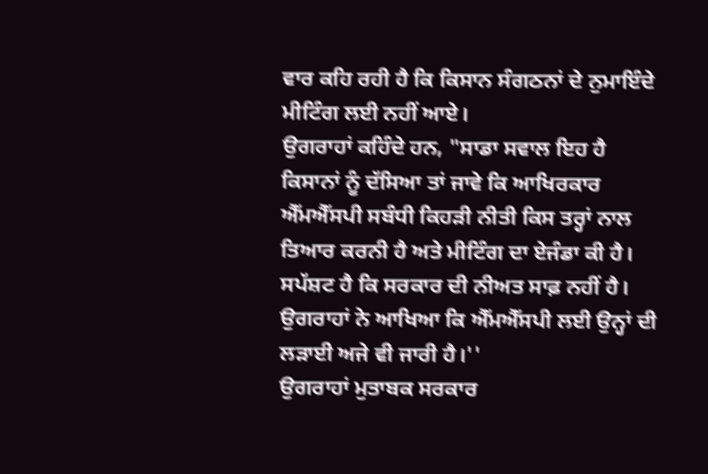ਵਾਰ ਕਹਿ ਰਹੀ ਹੈ ਕਿ ਕਿਸਾਨ ਸੰਗਠਨਾਂ ਦੇ ਨੁਮਾਇੰਦੇ ਮੀਟਿੰਗ ਲਈ ਨਹੀਂ ਆਏ।
ਉਗਰਾਹਾਂ ਕਹਿੰਦੇ ਹਨ, "ਸਾਡਾ ਸਵਾਲ ਇਹ ਹੈ ਕਿਸਾਨਾਂ ਨੂੰ ਦੱਸਿਆ ਤਾਂ ਜਾਵੇ ਕਿ ਆਖਿਰਕਾਰ ਐੱਮਐੱਸਪੀ ਸਬੰਧੀ ਕਿਹੜੀ ਨੀਤੀ ਕਿਸ ਤਰ੍ਹਾਂ ਨਾਲ ਤਿਆਰ ਕਰਨੀ ਹੈ ਅਤੇ ਮੀਟਿੰਗ ਦਾ ਏਜੰਡਾ ਕੀ ਹੈ। ਸਪੱਸ਼ਟ ਹੈ ਕਿ ਸਰਕਾਰ ਦੀ ਨੀਅਤ ਸਾਫ਼ ਨਹੀਂ ਹੈ। ਉਗਰਾਹਾਂ ਨੇ ਆਖਿਆ ਕਿ ਐੱਮਐੱਸਪੀ ਲਈ ਉਨ੍ਹਾਂ ਦੀ ਲੜਾਈ ਅਜੇ ਵੀ ਜਾਰੀ ਹੈ।''
ਉਗਰਾਹਾਂ ਮੁਤਾਬਕ ਸਰਕਾਰ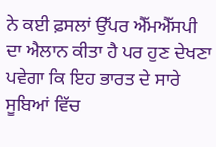ਨੇ ਕਈ ਫ਼ਸਲਾਂ ਉੱਪਰ ਐੱਮਐੱਸਪੀ ਦਾ ਐਲਾਨ ਕੀਤਾ ਹੈ ਪਰ ਹੁਣ ਦੇਖਣਾ ਪਵੇਗਾ ਕਿ ਇਹ ਭਾਰਤ ਦੇ ਸਾਰੇ ਸੂਬਿਆਂ ਵਿੱਚ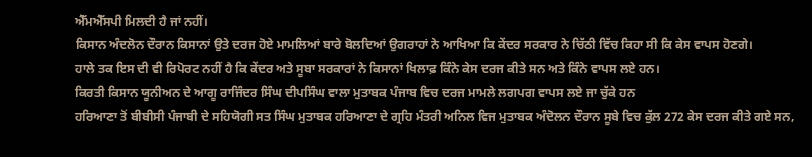ਐੱਮਐੱਸਪੀ ਮਿਲਦੀ ਹੈ ਜਾਂ ਨਹੀਂ।
ਕਿਸਾਨ ਅੰਦਲੋਨ ਦੌਰਾਨ ਕਿਸਾਨਾਂ ਉਤੇ ਦਰਜ ਹੋਏ ਮਾਮਲਿਆਂ ਬਾਰੇ ਬੋਲਦਿਆਂ ਉਗਰਾਹਾਂ ਨੇ ਆਖਿਆ ਕਿ ਕੇਂਦਰ ਸਰਕਾਰ ਨੇ ਚਿੱਠੀ ਵਿੱਚ ਕਿਹਾ ਸੀ ਕਿ ਕੇਸ ਵਾਪਸ ਹੋਣਗੇ।
ਹਾਲੇ ਤਕ ਇਸ ਦੀ ਵੀ ਰਿਪੋਰਟ ਨਹੀਂ ਹੈ ਕਿ ਕੇਂਦਰ ਅਤੇ ਸੂਬਾ ਸਰਕਾਰਾਂ ਨੇ ਕਿਸਾਨਾਂ ਖਿਲਾਫ਼ ਕਿੰਨੇ ਕੇਸ ਦਰਜ ਕੀਤੇ ਸਨ ਅਤੇ ਕਿੰਨੇ ਵਾਪਸ ਲਏ ਹਨ।
ਕਿਰਤੀ ਕਿਸਾਨ ਯੂਨੀਅਨ ਦੇ ਆਗੂ ਰਾਜਿੰਦਰ ਸਿੰਘ ਦੀਪਸਿੰਘ ਵਾਲਾ ਮੁਤਾਬਕ ਪੰਜਾਬ ਵਿਚ ਦਰਜ ਮਾਮਲੇ ਲਗਪਗ ਵਾਪਸ ਲਏ ਜਾ ਚੁੱਕੇ ਹਨ
ਹਰਿਆਣਾ ਤੋਂ ਬੀਬੀਸੀ ਪੰਜਾਬੀ ਦੇ ਸਹਿਯੋਗੀ ਸਤ ਸਿੰਘ ਮੁਤਾਬਕ ਹਰਿਆਣਾ ਦੇ ਗ੍ਰਹਿ ਮੰਤਰੀ ਅਨਿਲ ਵਿਜ ਮੁਤਾਬਕ ਅੰਦੋਲਨ ਦੌਰਾਨ ਸੂਬੇ ਵਿਚ ਕੁੱਲ 272 ਕੇਸ ਦਰਜ ਕੀਤੇ ਗਏ ਸਨ,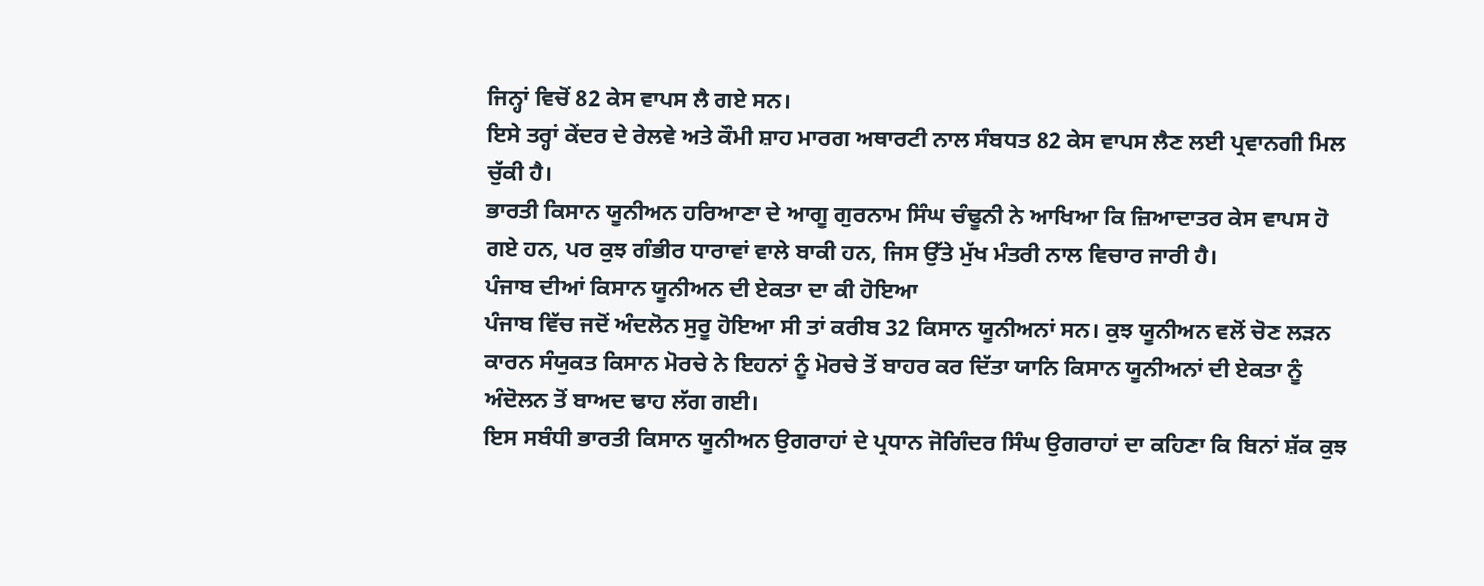ਜਿਨ੍ਹਾਂ ਵਿਚੋਂ 82 ਕੇਸ ਵਾਪਸ ਲੈ ਗਏ ਸਨ।
ਇਸੇ ਤਰ੍ਹਾਂ ਕੇਂਦਰ ਦੇ ਰੇਲਵੇ ਅਤੇ ਕੌਮੀ ਸ਼ਾਹ ਮਾਰਗ ਅਥਾਰਟੀ ਨਾਲ ਸੰਬਧਤ 82 ਕੇਸ ਵਾਪਸ ਲੈਣ ਲਈ ਪ੍ਰਵਾਨਗੀ ਮਿਲ ਚੁੱਕੀ ਹੈ।
ਭਾਰਤੀ ਕਿਸਾਨ ਯੂਨੀਅਨ ਹਰਿਆਣਾ ਦੇ ਆਗੂ ਗੁਰਨਾਮ ਸਿੰਘ ਚੰਢੂਨੀ ਨੇ ਆਖਿਆ ਕਿ ਜ਼ਿਆਦਾਤਰ ਕੇਸ ਵਾਪਸ ਹੋ ਗਏ ਹਨ, ਪਰ ਕੁਝ ਗੰਭੀਰ ਧਾਰਾਵਾਂ ਵਾਲੇ ਬਾਕੀ ਹਨ, ਜਿਸ ਉੱਤੇ ਮੁੱਖ ਮੰਤਰੀ ਨਾਲ ਵਿਚਾਰ ਜਾਰੀ ਹੈ।
ਪੰਜਾਬ ਦੀਆਂ ਕਿਸਾਨ ਯੂਨੀਅਨ ਦੀ ਏਕਤਾ ਦਾ ਕੀ ਹੋਇਆ
ਪੰਜਾਬ ਵਿੱਚ ਜਦੋਂ ਅੰਦਲੋਨ ਸੁਰੂ ਹੋਇਆ ਸੀ ਤਾਂ ਕਰੀਬ 32 ਕਿਸਾਨ ਯੂਨੀਅਨਾਂ ਸਨ। ਕੁਝ ਯੂਨੀਅਨ ਵਲੋਂ ਚੋਣ ਲੜਨ ਕਾਰਨ ਸੰਯੁਕਤ ਕਿਸਾਨ ਮੋਰਚੇ ਨੇ ਇਹਨਾਂ ਨੂੰ ਮੋਰਚੇ ਤੋਂ ਬਾਹਰ ਕਰ ਦਿੱਤਾ ਯਾਨਿ ਕਿਸਾਨ ਯੂਨੀਅਨਾਂ ਦੀ ਏਕਤਾ ਨੂੰ ਅੰਦੋਲਨ ਤੋਂ ਬਾਅਦ ਢਾਹ ਲੱਗ ਗਈ।
ਇਸ ਸਬੰਧੀ ਭਾਰਤੀ ਕਿਸਾਨ ਯੂਨੀਅਨ ਉਗਰਾਹਾਂ ਦੇ ਪ੍ਰਧਾਨ ਜੋਗਿੰਦਰ ਸਿੰਘ ਉਗਰਾਹਾਂ ਦਾ ਕਹਿਣਾ ਕਿ ਬਿਨਾਂ ਸ਼ੱਕ ਕੁਝ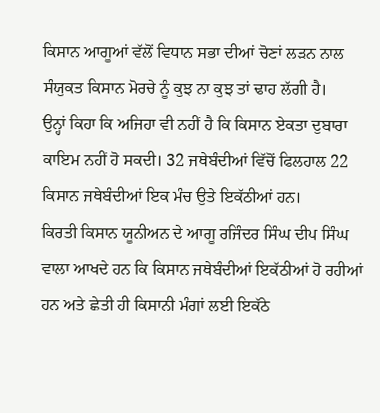ਕਿਸਾਨ ਆਗੂਆਂ ਵੱਲੋਂ ਵਿਧਾਨ ਸਭਾ ਦੀਆਂ ਚੋਣਾਂ ਲੜਨ ਨਾਲ ਸੰਯੁਕਤ ਕਿਸਾਨ ਮੋਰਚੇ ਨੂੰ ਕੁਝ ਨਾ ਕੁਝ ਤਾਂ ਢਾਹ ਲੱਗੀ ਹੈ।
ਉਨ੍ਹਾਂ ਕਿਹਾ ਕਿ ਅਜਿਹਾ ਵੀ ਨਹੀਂ ਹੈ ਕਿ ਕਿਸਾਨ ਏਕਤਾ ਦੁਬਾਰਾ ਕਾਇਮ ਨਹੀਂ ਹੋ ਸਕਦੀ। 32 ਜਥੇਬੰਦੀਆਂ ਵਿੱਚੋਂ ਫਿਲਹਾਲ 22 ਕਿਸਾਨ ਜਥੇਬੰਦੀਆਂ ਇਕ ਮੰਚ ਉਤੇ ਇਕੱਠੀਆਂ ਹਨ।
ਕਿਰਤੀ ਕਿਸਾਨ ਯੂਨੀਅਨ ਦੇ ਆਗੂ ਰਜਿੰਦਰ ਸਿੰਘ ਦੀਪ ਸਿੰਘ ਵਾਲਾ ਆਖਦੇ ਹਨ ਕਿ ਕਿਸਾਨ ਜਥੇਬੰਦੀਆਂ ਇਕੱਠੀਆਂ ਹੋ ਰਹੀਆਂ ਹਨ ਅਤੇ ਛੇਤੀ ਹੀ ਕਿਸਾਨੀ ਮੰਗਾਂ ਲਈ ਇਕੱਠੇ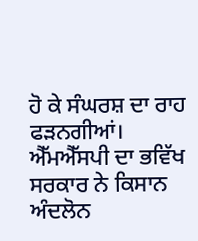ਹੋ ਕੇ ਸੰਘਰਸ਼ ਦਾ ਰਾਹ ਫੜਨਗੀਆਂ।
ਐੱਮਐੱਸਪੀ ਦਾ ਭਵਿੱਖ
ਸਰਕਾਰ ਨੇ ਕਿਸਾਨ ਅੰਦਲੋਨ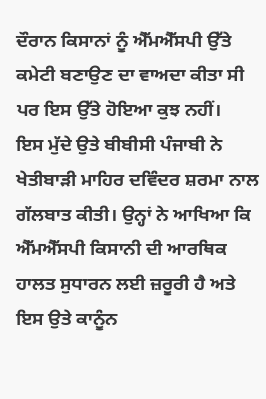ਦੌਰਾਨ ਕਿਸਾਨਾਂ ਨੂੰ ਐੱਮਐੱਸਪੀ ਉੱਤੇ ਕਮੇਟੀ ਬਣਾਉਣ ਦਾ ਵਾਅਦਾ ਕੀਤਾ ਸੀ ਪਰ ਇਸ ਉੱਤੇ ਹੋਇਆ ਕੁਝ ਨਹੀਂ।
ਇਸ ਮੁੱਦੇ ਉਤੇ ਬੀਬੀਸੀ ਪੰਜਾਬੀ ਨੇ ਖੇਤੀਬਾੜੀ ਮਾਹਿਰ ਦਵਿੰਦਰ ਸ਼ਰਮਾ ਨਾਲ ਗੱਲਬਾਤ ਕੀਤੀ। ਉਨ੍ਹਾਂ ਨੇ ਆਖਿਆ ਕਿ ਐੱਮਐੱਸਪੀ ਕਿਸਾਨੀ ਦੀ ਆਰਥਿਕ ਹਾਲਤ ਸੁਧਾਰਨ ਲਈ ਜ਼ਰੂਰੀ ਹੈ ਅਤੇ ਇਸ ਉਤੇ ਕਾਨੂੰਨ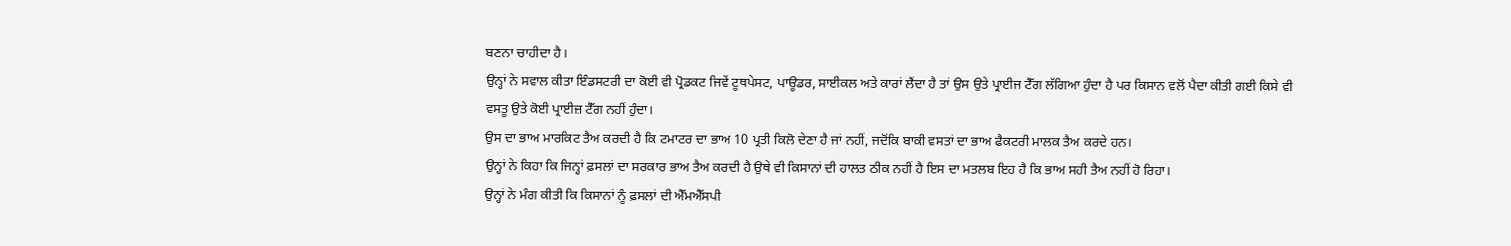ਬਣਨਾ ਚਾਹੀਦਾ ਹੈ।
ਉਨ੍ਹਾਂ ਨੇ ਸਵਾਲ ਕੀਤਾ ਇੰਡਸਟਰੀ ਦਾ ਕੋਈ ਵੀ ਪ੍ਰੋਡਕਟ ਜਿਵੇਂ ਟੂਥਪੇਸਟ, ਪਾਊਡਰ, ਸਾਈਕਲ ਅਤੇ ਕਾਰਾਂ ਲੈਂਦਾ ਹੈ ਤਾਂ ਉਸ ਉਤੇ ਪ੍ਰਾਈਜ ਟੈੱਗ ਲੱਗਿਆ ਹੁੰਦਾ ਹੈ ਪਰ ਕਿਸਾਨ ਵਲੋਂ ਪੈਦਾ ਕੀਤੀ ਗਈ ਕਿਸੇ ਵੀ ਵਸਤੂ ਉਤੇ ਕੋਈ ਪ੍ਰਾਈਜ਼ ਟੈੱਗ ਨਹੀਂ ਹੁੰਦਾ।
ਉਸ ਦਾ ਭਾਅ ਮਾਰਕਿਟ ਤੈਅ ਕਰਦੀ ਹੈ ਕਿ ਟਮਾਟਰ ਦਾ ਭਾਅ 10 ਪ੍ਰਤੀ ਕਿਲੋ ਦੇਣਾ ਹੈ ਜਾਂ ਨਹੀਂ, ਜਦੋਂਕਿ ਬਾਕੀ ਵਸਤਾਂ ਦਾ ਭਾਅ ਫੈਕਟਰੀ ਮਾਲਕ ਤੈਅ ਕਰਦੇ ਹਨ।
ਉਨ੍ਹਾਂ ਨੇ ਕਿਹਾ ਕਿ ਜਿਨ੍ਹਾਂ ਫ਼ਸਲਾਂ ਦਾ ਸਰਕਾਰ ਭਾਅ ਤੈਅ ਕਰਦੀ ਹੈ ਉਥੇ ਵੀ ਕਿਸਾਨਾਂ ਦੀ ਹਾਲਤ ਠੀਕ ਨਹੀਂ ਹੈ ਇਸ ਦਾ ਮਤਲਬ ਇਹ ਹੈ ਕਿ ਭਾਅ ਸਹੀ ਤੈਅ ਨਹੀਂ ਹੋ ਰਿਹਾ।
ਉਨ੍ਹਾਂ ਨੇ ਮੰਗ ਕੀਤੀ ਕਿ ਕਿਸਾਨਾਂ ਨੂੰ ਫ਼ਸਲਾਂ ਦੀ ਐੱਮਐੱਸਪੀ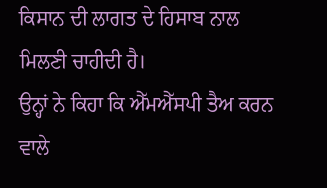ਕਿਸਾਨ ਦੀ ਲਾਗਤ ਦੇ ਹਿਸਾਬ ਨਾਲ ਮਿਲਣੀ ਚਾਹੀਦੀ ਹੈ।
ਉਨ੍ਹਾਂ ਨੇ ਕਿਹਾ ਕਿ ਐੱਮਐੱਸਪੀ ਤੈਅ ਕਰਨ ਵਾਲੇ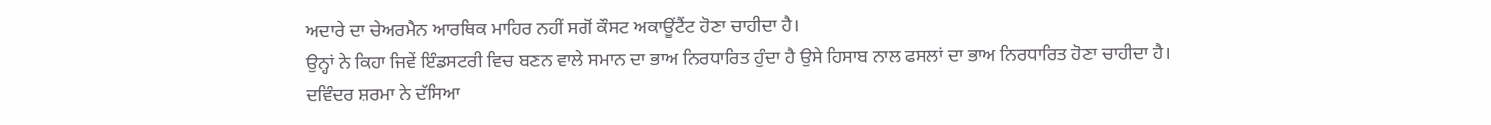ਅਦਾਰੇ ਦਾ ਚੇਅਰਮੈਨ ਆਰਥਿਕ ਮਾਹਿਰ ਨਹੀਂ ਸਗੋਂ ਕੌਸਟ ਅਕਾਊਂਟੈਂਟ ਹੋਣਾ ਚਾਹੀਦਾ ਹੈ।
ਉਨ੍ਹਾਂ ਨੇ ਕਿਹਾ ਜਿਵੇਂ ਇੰਡਸਟਰੀ ਵਿਚ ਬਣਨ ਵਾਲੇ ਸਮਾਨ ਦਾ ਭਾਅ ਨਿਰਧਾਰਿਤ ਹੁੰਦਾ ਹੈ ਉਸੇ ਹਿਸਾਬ ਨਾਲ ਫਸਲਾਂ ਦਾ ਭਾਅ ਨਿਰਧਾਰਿਤ ਹੋਣਾ ਚਾਹੀਦਾ ਹੈ।
ਦਵਿੰਦਰ ਸ਼ਰਮਾ ਨੇ ਦੱਸਿਆ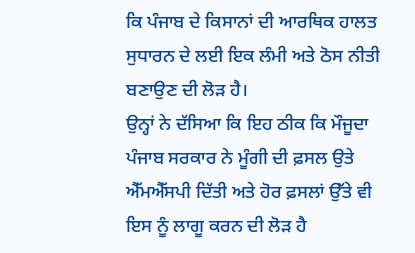ਕਿ ਪੰਜਾਬ ਦੇ ਕਿਸਾਨਾਂ ਦੀ ਆਰਥਿਕ ਹਾਲਤ ਸੁਧਾਰਨ ਦੇ ਲਈ ਇਕ ਲੰਮੀ ਅਤੇ ਠੋਸ ਨੀਤੀ ਬਣਾਉਣ ਦੀ ਲੋੜ ਹੈ।
ਉਨ੍ਹਾਂ ਨੇ ਦੱਸਿਆ ਕਿ ਇਹ ਠੀਕ ਕਿ ਮੌਜੂਦਾ ਪੰਜਾਬ ਸਰਕਾਰ ਨੇ ਮੂੰਗੀ ਦੀ ਫ਼ਸਲ ਉਤੇ ਐੱਮਐੱਸਪੀ ਦਿੱਤੀ ਅਤੇ ਹੋਰ ਫ਼ਸਲਾਂ ਉੱਤੇ ਵੀ ਇਸ ਨੂੰ ਲਾਗੂ ਕਰਨ ਦੀ ਲੋੜ ਹੈ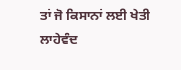ਤਾਂ ਜੋ ਕਿਸਾਨਾਂ ਲਈ ਖੇਤੀ ਲਾਹੇਵੰਦ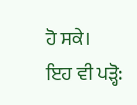ਹੋ ਸਕੇ।
ਇਹ ਵੀ ਪੜ੍ਹੋ: